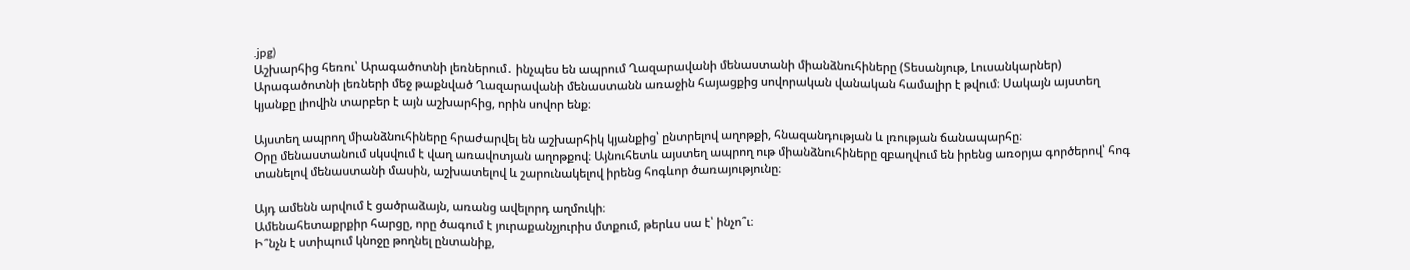.jpg)
Աշխարհից հեռու՝ Արագածոտնի լեռներում․ ինչպես են ապրում Ղազարավանի մենաստանի միանձնուհիները (Տեսանյութ, Լուսանկարներ)
Արագածոտնի լեռների մեջ թաքնված Ղազարավանի մենաստանն առաջին հայացքից սովորական վանական համալիր է թվում։ Սակայն այստեղ կյանքը լիովին տարբեր է այն աշխարհից, որին սովոր ենք։

Այստեղ ապրող միանձնուհիները հրաժարվել են աշխարհիկ կյանքից՝ ընտրելով աղոթքի, հնազանդության և լռության ճանապարհը։
Օրը մենաստանում սկսվում է վաղ առավոտյան աղոթքով։ Այնուհետև այստեղ ապրող ութ միանձնուհիները զբաղվում են իրենց առօրյա գործերով՝ հոգ տանելով մենաստանի մասին, աշխատելով և շարունակելով իրենց հոգևոր ծառայությունը։

Այդ ամենն արվում է ցածրաձայն, առանց ավելորդ աղմուկի։
Ամենահետաքրքիր հարցը, որը ծագում է յուրաքանչյուրիս մտքում, թերևս սա է՝ ինչո՞ւ։
Ի՞նչն է ստիպում կնոջը թողնել ընտանիք,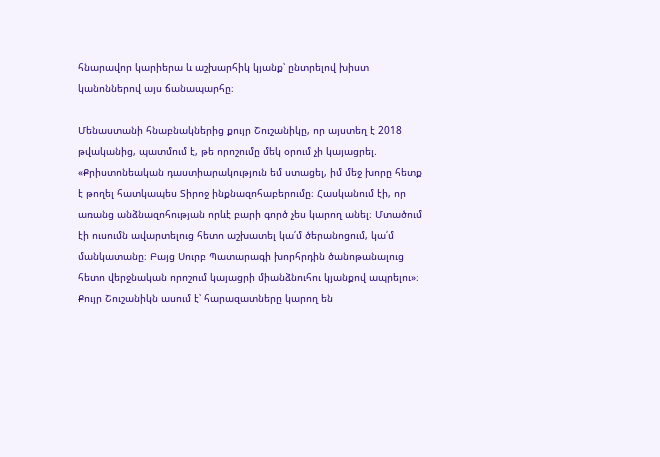հնարավոր կարիերա և աշխարհիկ կյանք՝ ընտրելով խիստ կանոններով այս ճանապարհը։

Մենաստանի հնաբնակներից քույր Շուշանիկը, որ այստեղ է 2018 թվականից, պատմում է, թե որոշումը մեկ օրում չի կայացրել.
«Քրիստոնեական դաստիարակություն եմ ստացել, իմ մեջ խորը հետք է թողել հատկապես Տիրոջ ինքնազոհաբերումը։ Հասկանում էի, որ առանց անձնազոհության որևէ բարի գործ չես կարող անել։ Մտածում էի ուսումն ավարտելուց հետո աշխատել կա՛մ ծերանոցում, կա՛մ մանկատանը։ Բայց Սուրբ Պատարագի խորհրդին ծանոթանալուց հետո վերջնական որոշում կայացրի միանձնուհու կյանքով ապրելու»։
Քույր Շուշանիկն ասում է՝ հարազատները կարող են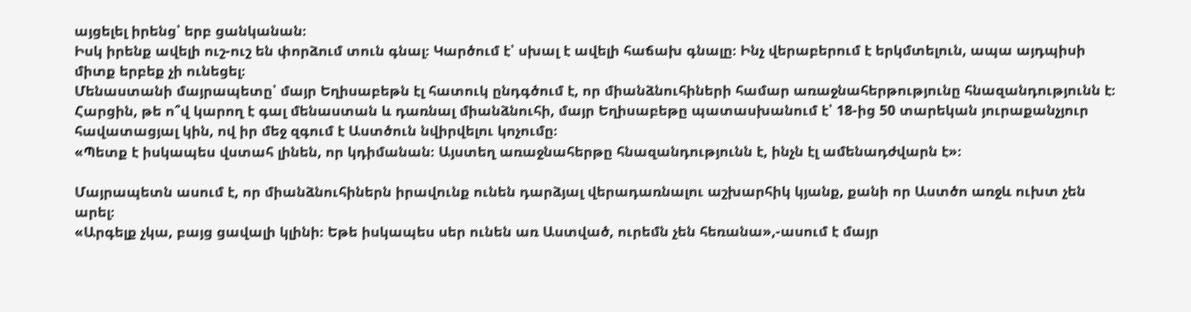այցելել իրենց՝ երբ ցանկանան։
Իսկ իրենք ավելի ուշ-ուշ են փորձում տուն գնալ։ Կարծում է՝ սխալ է ավելի հաճախ գնալը։ Ինչ վերաբերում է երկմտելուն, ապա այդպիսի միտք երբեք չի ունեցել։
Մենաստանի մայրապետը՝ մայր Եղիսաբեթն էլ հատուկ ընդգծում է, որ միանձնուհիների համար առաջնահերթությունը հնազանդությունն է։
Հարցին, թե ո՞վ կարող է գալ մենաստան և դառնալ միանձնուհի, մայր Եղիսաբեթը պատասխանում է՝ 18-ից 50 տարեկան յուրաքանչյուր հավատացյալ կին, ով իր մեջ զգում է Աստծուն նվիրվելու կոչումը։
«Պետք է իսկապես վստահ լինեն, որ կդիմանան։ Այստեղ առաջնահերթը հնազանդությունն է, ինչն էլ ամենադժվարն է»։

Մայրապետն ասում է, որ միանձնուհիներն իրավունք ունեն դարձյալ վերադառնալու աշխարհիկ կյանք, քանի որ Աստծո առջև ուխտ չեն արել։
«Արգելք չկա, բայց ցավալի կլինի։ Եթե իսկապես սեր ունեն առ Աստված, ուրեմն չեն հեռանա»,-ասում է մայր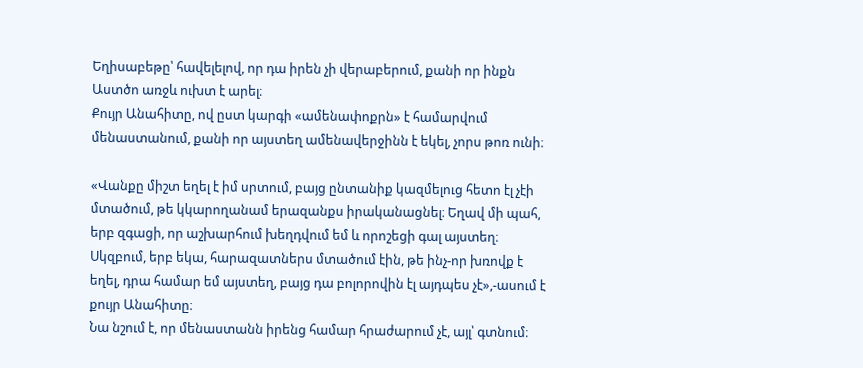Եղիսաբեթը՝ հավելելով, որ դա իրեն չի վերաբերում, քանի որ ինքն Աստծո առջև ուխտ է արել։
Քույր Անահիտը, ով ըստ կարգի «ամենափոքրն» է համարվում մենաստանում, քանի որ այստեղ ամենավերջինն է եկել, չորս թոռ ունի։

«Վանքը միշտ եղել է իմ սրտում, բայց ընտանիք կազմելուց հետո էլ չէի մտածում, թե կկարողանամ երազանքս իրականացնել։ Եղավ մի պահ, երբ զգացի, որ աշխարհում խեղդվում եմ և որոշեցի գալ այստեղ։ Սկզբում, երբ եկա, հարազատներս մտածում էին, թե ինչ-որ խռովք է եղել, դրա համար եմ այստեղ, բայց դա բոլորովին էլ այդպես չէ»,-ասում է քույր Անահիտը։
Նա նշում է, որ մենաստանն իրենց համար հրաժարում չէ, այլ՝ գտնում։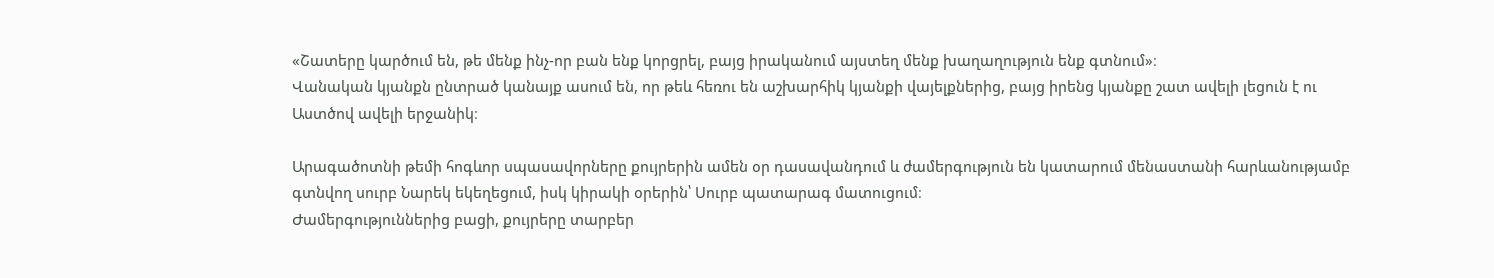«Շատերը կարծում են, թե մենք ինչ-որ բան ենք կորցրել, բայց իրականում այստեղ մենք խաղաղություն ենք գտնում»։
Վանական կյանքն ընտրած կանայք ասում են, որ թեև հեռու են աշխարհիկ կյանքի վայելքներից, բայց իրենց կյանքը շատ ավելի լեցուն է ու Աստծով ավելի երջանիկ։

Արագածոտնի թեմի հոգևոր սպասավորները քույրերին ամեն օր դասավանդում և ժամերգություն են կատարում մենաստանի հարևանությամբ գտնվող սուրբ Նարեկ եկեղեցում, իսկ կիրակի օրերին՝ Սուրբ պատարագ մատուցում։
Ժամերգություններից բացի, քույրերը տարբեր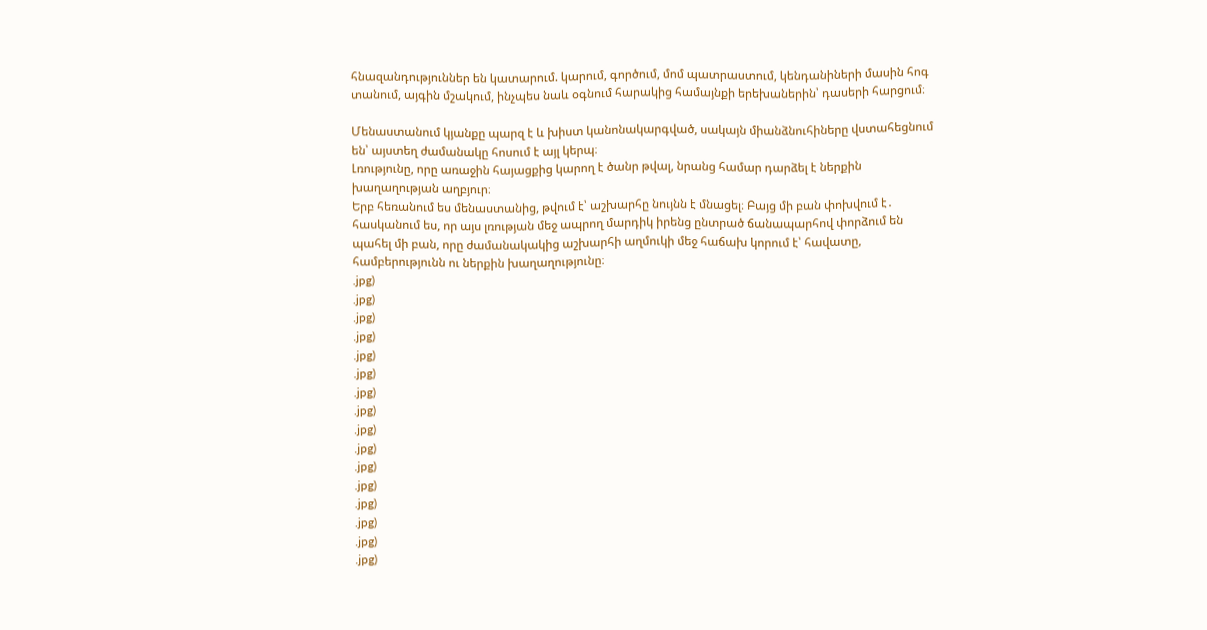հնազանդություններ են կատարում. կարում, գործում, մոմ պատրաստում, կենդանիների մասին հոգ տանում, այգին մշակում, ինչպես նաև օգնում հարակից համայնքի երեխաներին՝ դասերի հարցում։

Մենաստանում կյանքը պարզ է և խիստ կանոնակարգված, սակայն միանձնուհիները վստահեցնում են՝ այստեղ ժամանակը հոսում է այլ կերպ։
Լռությունը, որը առաջին հայացքից կարող է ծանր թվալ, նրանց համար դարձել է ներքին խաղաղության աղբյուր։
Երբ հեռանում ես մենաստանից, թվում է՝ աշխարհը նույնն է մնացել։ Բայց մի բան փոխվում է․ հասկանում ես, որ այս լռության մեջ ապրող մարդիկ իրենց ընտրած ճանապարհով փորձում են պահել մի բան, որը ժամանակակից աշխարհի աղմուկի մեջ հաճախ կորում է՝ հավատը, համբերությունն ու ներքին խաղաղությունը։
.jpg)
.jpg)
.jpg)
.jpg)
.jpg)
.jpg)
.jpg)
.jpg)
.jpg)
.jpg)
.jpg)
.jpg)
.jpg)
.jpg)
.jpg)
.jpg)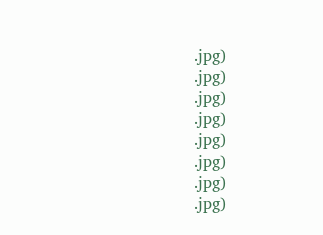.jpg)
.jpg)
.jpg)
.jpg)
.jpg)
.jpg)
.jpg)
.jpg)